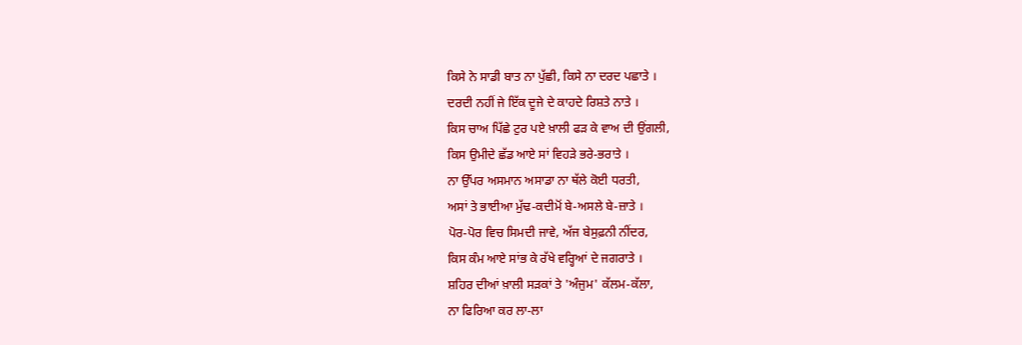ਕਿਸੇ ਨੇ ਸਾਡੀ ਬਾਤ ਨਾ ਪੁੱਛੀ, ਕਿਸੇ ਨਾ ਦਰਦ ਪਛਾਤੇ ।
ਦਰਦੀ ਨਹੀਂ ਜੇ ਇੱਕ ਦੂਜੇ ਦੇ ਕਾਹਦੇ ਰਿਸ਼ਤੇ ਨਾਤੇ ।
ਕਿਸ ਚਾਅ ਪਿੱਛੇ ਟੁਰ ਪਏ ਖ਼ਾਲੀ ਫੜ ਕੇ ਵਾਅ ਦੀ ਉਂਗਲੀ,
ਕਿਸ ਉਮੀਦੇ ਛੱਡ ਆਏ ਸਾਂ ਵਿਹੜੇ ਭਰੇ-ਭਰਾਤੇ ।
ਨਾ ਉੱਪਰ ਅਸਮਾਨ ਅਸਾਡਾ ਨਾ ਥੱਲੇ ਕੋਈ ਧਰਤੀ,
ਅਸਾਂ ਤੇ ਭਾਈਆ ਮੁੱਢ-ਕਦੀਮੋਂ ਬੇ-ਅਸਲੇ ਬੇ-ਜ਼ਾਤੇ ।
ਪੋਰ-ਪੋਰ ਵਿਚ ਸਿਮਦੀ ਜਾਵੇ, ਅੱਜ ਬੇਸੁਫ਼ਨੀ ਨੀਂਦਰ,
ਕਿਸ ਕੰਮ ਆਏ ਸਾਂਭ ਕੇ ਰੱਖੇ ਵਰ੍ਹਿਆਂ ਦੇ ਜਗਰਾਤੇ ।
ਸ਼ਹਿਰ ਦੀਆਂ ਖ਼ਾਲੀ ਸੜਕਾਂ ਤੇ 'ਅੰਜੁਮ' ਕੱਲਮ-ਕੱਲਾ,
ਨਾ ਫਿਰਿਆ ਕਰ ਲਾ-ਲਾ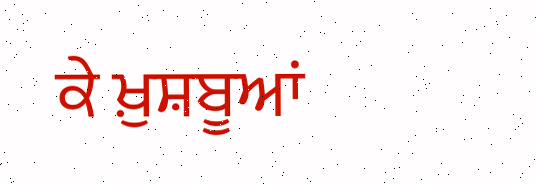ਕੇ ਖ਼ੁਸ਼ਬੂਆਂ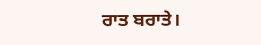ਰਾਤ ਬਰਾਤੇ।